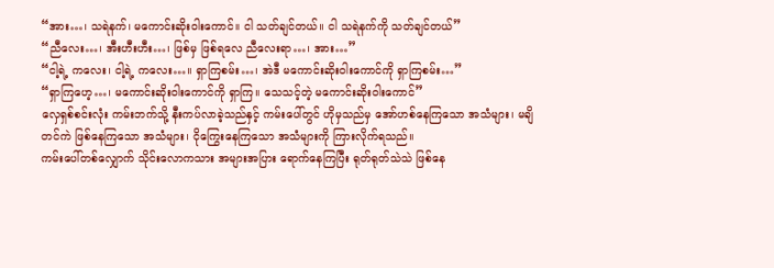“အား…၊ သရဲနက်၊ မကောင်းဆိုးဝါးကောင်။ ငါ သတ်ချင်တယ်။ ငါ သရဲနက်ကို သတ်ချင်တယ်”
“ညီလေး…၊ အီးဟီးဟီး…၊ ဖြစ်မှ ဖြစ်ရလေ ညီလေးရာ…၊ အား…”
“ငါ့ရဲ့ ကလေး၊ ငါ့ရဲ့ ကလေး…။ ရှာကြစမ်း…၊ အဲဒီ မကောင်းဆိုးဝါးကောင်ကို ရှာကြစမ်း…”
“ရှာကြဟေ့…၊ မကောင်းဆိုးဝါးကောင်ကို ရှာကြ။ သေသင့်တဲ့ မကောင်းဆိုးဝါးကောင်”
လှေရှစ်စင်းလုံး ကမ်းဘက်သို့ နီးကပ်လာခဲ့သည်နှင့် ကမ်းပေါ်တွင် ဟိုမှသည်မှ အော်ဟစ်နေကြသော အသံများ၊ မချိတင်ကဲ ဖြစ်နေကြသော အသံများ၊ ငိုကြွေးနေကြသော အသံများကို ကြားလိုက်ရသည်။
ကမ်းပေါ်တစ်လျှောက် သိုင်းလောကသား အများအပြား ရောက်နေကြပြီး ရုတ်ရုတ်သဲသဲ ဖြစ်နေ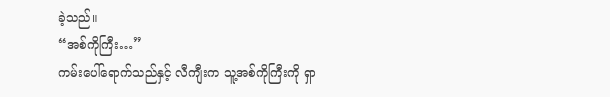ခဲ့သည်။
“အစ်ကိုကြီး…”
ကမ်းပေါ်ရောက်သည်နှင့် လီကျီးက သူ့အစ်ကိုကြီးကို ရှာ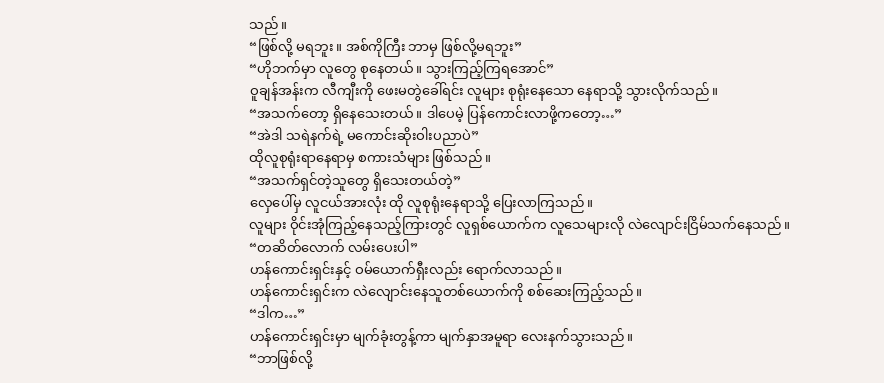သည်။
“ဖြစ်လို့ မရဘူး။ အစ်ကိုကြီး ဘာမှ ဖြစ်လို့မရဘူး”
“ဟိုဘက်မှာ လူတွေ စုနေတယ်။ သွားကြည့်ကြရအောင်”
ဝူချန်အန်းက လီကျီးကို ဖေးမတွဲခေါ်ရင်း လူများ စုရုံးနေသော နေရာသို့ သွားလိုက်သည်။
“အသက်တော့ ရှိနေသေးတယ်။ ဒါပေမဲ့ ပြန်ကောင်းလာဖို့ကတော့…”
“အဲဒါ သရဲနက်ရဲ့ မကောင်းဆိုးဝါးပညာပဲ”
ထိုလူစုရုံးရာနေရာမှ စကားသံများ ဖြစ်သည်။
“အသက်ရှင်တဲ့သူတွေ ရှိသေးတယ်တဲ့”
လှေပေါ်မှ လူငယ်အားလုံး ထို လူစုရုံးနေရာသို့ ပြေးလာကြသည်။
လူများ ဝိုင်းအုံကြည့်နေသည့်ကြားတွင် လူရှစ်ယောက်က လူသေများလို လဲလျောင်းငြိမ်သက်နေသည်။
“တဆိတ်လောက် လမ်းပေးပါ”
ဟန်ကောင်းရှင်းနှင့် ဝမ်ယောက်ရှီးလည်း ရောက်လာသည်။
ဟန်ကောင်းရှင်းက လဲလျောင်းနေသူတစ်ယောက်ကို စစ်ဆေးကြည့်သည်။
“ဒါက…”
ဟန်ကောင်းရှင်းမှာ မျက်ခုံးတွန့်ကာ မျက်နှာအမူရာ လေးနက်သွားသည်။
“ဘာဖြစ်လို့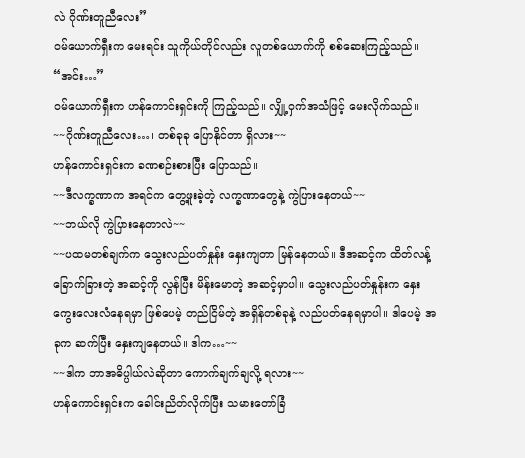လဲ ဂိုဏ်းတူညီလေး”
ဝမ်ယောက်ရှီးက မေးရင်း သူကိုယ်တိုင်လည်း လူတစ်ယောက်ကို စစ်ဆေးကြည့်သည်။
“အင်း…”
ဝမ်ယောက်ရှီးက ဟန်ကောင်းရှင်းကို ကြည့်သည်။ လျှို့ဝှက်အသံဖြင့် မေးလိုက်သည်။
~~ဂိုဏ်းတူညီလေး…၊ တစ်ခုခု ပြောနိုင်တာ ရှိလား~~
ဟန်ကောင်းရှင်းက ခဏစဉ်းစားပြီး ပြောသည်။
~~ဒီလက္ခဏာက အရင်က တွေ့ဖူးခဲ့တဲ့ လက္ခဏာတွေနဲ့ ကွဲပြားနေတယ်~~
~~ဘယ်လို ကွဲပြားနေတာလဲ~~
~~ပထမတစ်ချက်က သွေးလည်ပတ်နှုန်း နှေးကျတာ မြန်နေတယ်။ ဒီအဆင့်က ထိတ်လန့်ခြောက်ခြားတဲ့ အဆင့်ကို လွန်ပြီး မိန်းမောတဲ့ အဆင့်မှာပါ။ သွေးလည်ပတ်နှုန်းက နှေးကွေးလေးလံနေရမှာ ဖြစ်ပေမဲ့ တည်ငြိမ်တဲ့ အရှိန်တစ်ခုနဲ့ လည်ပတ်နေရမှာပါ။ ဒါပေမဲ့ အခုက ဆက်ပြီး နှေးကျနေတယ်။ ဒါက…~~
~~ဒါက ဘာအဓိပ္ပါယ်လဲဆိုတာ ကောက်ချက်ချလို့ ရလား~~
ဟန်ကောင်းရှင်းက ခေါင်းညိတ်လိုက်ပြီး သမားတော်ခြံ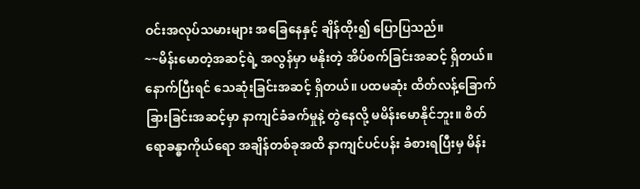ဝင်းအလုပ်သမားများ အခြေနေနှင့် ချိန်ထိုး၍ ပြောပြသည်။
~~မိန်းမောတဲ့အဆင့်ရဲ့ အလွန်မှာ မနိုးတဲ့ အိပ်စက်ခြင်းအဆင့် ရှိတယ်။ နောက်ပြီးရင် သေဆုံးခြင်းအဆင့် ရှိတယ်။ ပထမဆုံး ထိတ်လန့်ခြောက်ခြားခြင်းအဆင့်မှာ နာကျင်ခံခက်မှုနဲ့ တွဲနေလို့ မမိန်းမောနိုင်ဘူး။ စိတ်ရောခန္ဓာကိုယ်ရော အချိန်တစ်ခုအထိ နာကျင်ပင်ပန်း ခံစားရပြီးမှ မိန်း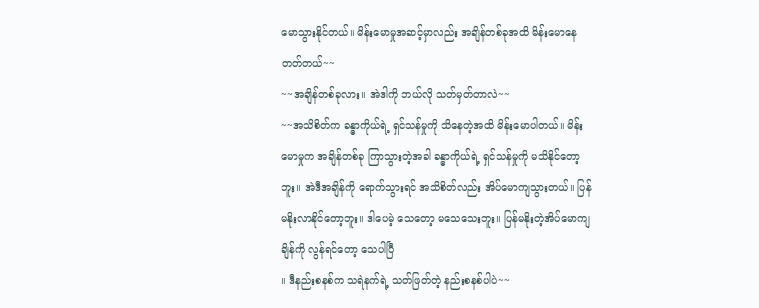မောသွားနိုင်တယ်။ မိန်းမောမှုအဆင့်မှာလည်း အချိန်တစ်ခုအထိ မိန်းမောနေတတ်တယ်~~
~~အချိန်တစ်ခုလား။ အဲဒါကို ဘယ်လို သတ်မှတ်တာလဲ~~
~~အသိစိတ်က ခန္ဓာကိုယ်ရဲ့ ရှင်သန်မှုကို သိနေတဲ့အထိ မိန်းမောပါတယ်။ မိန်းမောမှုက အချိန်တစ်ခု ကြာသွားတဲ့အခါ ခန္ဓာကိုယ်ရဲ့ ရှင်သန်မှုကို မသိနိုင်တော့ဘူး။ အဲဒီအချိန်ကို ရောက်သွားရင် အသိစိတ်လည်း အိပ်မောကျသွားတယ်။ ပြန်မနိုးလာနိုင်တော့ဘူး။ ဒါပေမဲ့ သေတော့ မသေသေးဘူး။ ပြန်မနိုးတဲ့အိပ်မောကျချိန်ကို လွန်ရင်တော့ သေပါပြီ
။ ဒီနည်းစနစ်က သရဲနက်ရဲ့ သတ်ဖြတ်တဲ့ နည်းစနစ်ပါပဲ~~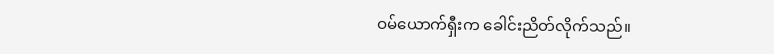ဝမ်ယောက်ရှီးက ခေါင်းညိတ်လိုက်သည်။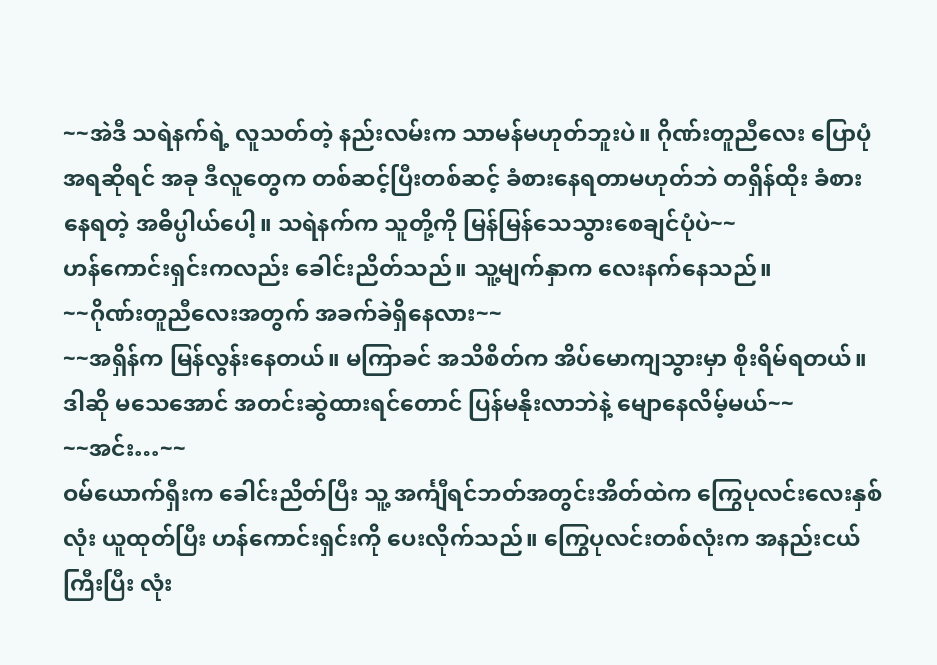~~အဲဒီ သရဲနက်ရဲ့ လူသတ်တဲ့ နည်းလမ်းက သာမန်မဟုတ်ဘူးပဲ။ ဂိုဏ်းတူညီလေး ပြောပုံအရဆိုရင် အခု ဒီလူတွေက တစ်ဆင့်ပြီးတစ်ဆင့် ခံစားနေရတာမဟုတ်ဘဲ တရှိန်ထိုး ခံစားနေရတဲ့ အဓိပ္ပါယ်ပေါ့။ သရဲနက်က သူတို့ကို မြန်မြန်သေသွားစေချင်ပုံပဲ~~
ဟန်ကောင်းရှင်းကလည်း ခေါင်းညိတ်သည်။ သူ့မျက်နှာက လေးနက်နေသည်။
~~ဂိုဏ်းတူညီလေးအတွက် အခက်ခဲရှိနေလား~~
~~အရှိန်က မြန်လွန်းနေတယ်။ မကြာခင် အသိစိတ်က အိပ်မောကျသွားမှာ စိုးရိမ်ရတယ်။ ဒါဆို မသေအောင် အတင်းဆွဲထားရင်တောင် ပြန်မနိုးလာဘဲနဲ့ မျောနေလိမ့်မယ်~~
~~အင်း…~~
ဝမ်ယောက်ရှီးက ခေါင်းညိတ်ပြီး သူ့ အင်္ကျီရင်ဘတ်အတွင်းအိတ်ထဲက ကြွေပုလင်းလေးနှစ်လုံး ယူထုတ်ပြီး ဟန်ကောင်းရှင်းကို ပေးလိုက်သည်။ ကြွေပုလင်းတစ်လုံးက အနည်းငယ်ကြီးပြီး လုံး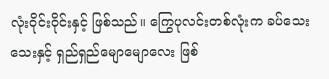လုံးဝိုင်းဝိုင်းနှင့် ဖြစ်သည်။ ကြွေပုလင်းတစ်လုံးက ခပ်သေးသေးနှင့် ရှည်ရှည်မျောမျောလေး ဖြစ်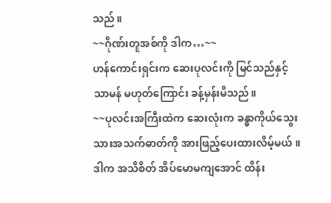သည်။
~~ဂိုဏ်းတူအစ်ကို ဒါက…~~
ဟန်ကောင်းရှင်းက ဆေးပုလင်းကို မြင်သည်နှင့် သာမန် မဟုတ်ကြောင်း ခန့်မှန်းမိသည်။
~~ပုလင်းအကြီးထဲက ဆေးလုံးက ခန္ဓာကိုယ်သွေးသားအသက်ဓာတ်ကို အားဖြည့်ပေးထားလိမ့်မယ်။ ဒါက အသိစိတ် အိပ်မောမကျအောင် ထိန်း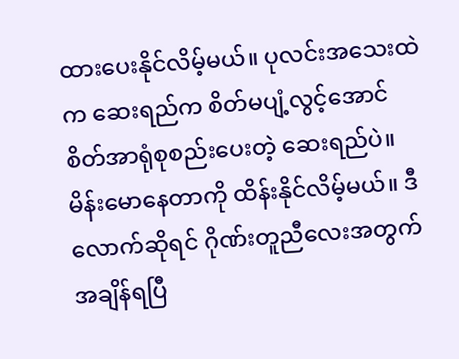ထားပေးနိုင်လိမ့်မယ်။ ပုလင်းအသေးထဲက ဆေးရည်က စိတ်မပျံ့လွင့်အောင် စိတ်အာရုံစုစည်းပေးတဲ့ ဆေးရည်ပဲ။ မိန်းမောနေတာကို ထိန်းနိုင်လိမ့်မယ်။ ဒီလောက်ဆိုရင် ဂိုဏ်းတူညီလေးအတွက် အချိန်ရပြီ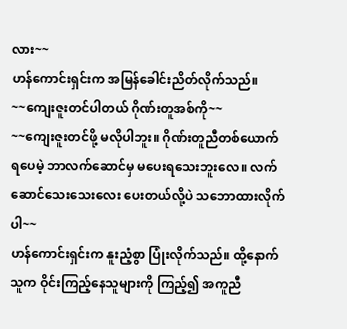လား~~
ဟန်ကောင်းရှင်းက အမြန်ခေါင်းညိတ်လိုက်သည်။
~~ကျေးဇူးတင်ပါတယ် ဂိုဏ်းတူအစ်ကို~~
~~ကျေးဇူးတင်ဖို့ မလိုပါဘူး။ ဂိုဏ်းတူညီတစ်ယောက် ရပေမဲ့ ဘာလက်ဆောင်မှ မပေးရသေးဘူးလေ။ လက်ဆောင်သေးသေးလေး ပေးတယ်လို့ပဲ သဘောထားလိုက်ပါ~~
ဟန်ကောင်းရှင်းက နူးညံ့စွာ ပြုံးလိုက်သည်။ ထို့နောက် သူက ဝိုင်းကြည့်နေသူများကို ကြည့်၍ အကူညီ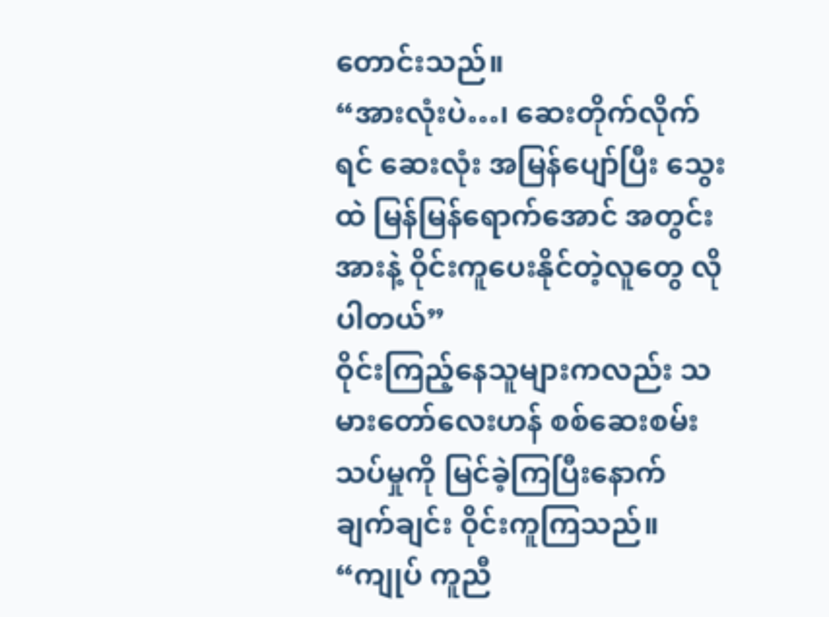တောင်းသည်။
“အားလုံးပဲ…၊ ဆေးတိုက်လိုက်ရင် ဆေးလုံး အမြန်ပျော်ပြီး သွေးထဲ မြန်မြန်ရောက်အောင် အတွင်းအားနဲ့ ဝိုင်းကူပေးနိုင်တဲ့လူတွေ လိုပါတယ်”
ဝိုင်းကြည့်နေသူများကလည်း သမားတော်လေးဟန် စစ်ဆေးစမ်းသပ်မှုကို မြင်ခဲ့ကြပြီးနောက် ချက်ချင်း ဝိုင်းကူကြသည်။
“ကျုပ် ကူညီ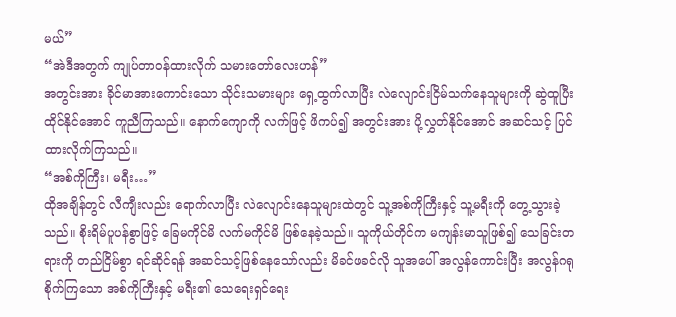မယ်”
“အဲဒီအတွက် ကျုပ်တာဝန်ထားလိုက် သမားတော်လေးဟန်”
အတွင်းအား ခိုင်မာအားကောင်းသော သိုင်းသမားများ ရှေ့ထွက်လာပြီး လဲလျောင်းငြိမ်သက်နေသူများကို ဆွဲထူပြီး ထိုင်နိုင်အောင် ကူညီကြသည်။ နောက်ကျောကို လက်ဖြင့် ဖိကပ်၍ အတွင်းအား ပို့လွှတ်နိုင်အောင် အဆင်သင့် ပြင်ထားလိုက်ကြသည်။
“အစ်ကိုကြီး၊ မရီး…”
ထိုအချိန်တွင် လီကျီးလည်း ရောက်လာပြီး လဲလျောင်းနေသူများထဲတွင် သူ့အစ်ကိုကြီးနှင့် သူ့မရီးကို တွေ့သွားခဲ့သည်။ စိုးရိမ်ပူပန်စွာဖြင့် ခြေမကိုင်မိ လက်မကိုင်မိ ဖြစ်နေခဲ့သည်။ သူကိုယ်တိုင်က မကျန်းမာသူဖြစ်၍ သေခြင်းတရားကို တည်ငြိမ်စွာ ရင်ဆိုင်ရန် အဆင်သင့်ဖြစ်နေသော်လည်း မိခင်ဖခင်လို သူအပေါ် အလွန်ကောင်းပြီး အလွန်ဂရုစိုက်ကြသော အစ်ကိုကြီးနှင့် မရီး၏ သေရေးရှင်ရေး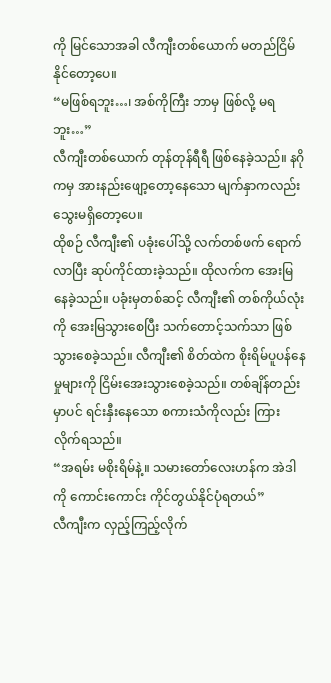ကို မြင်သောအခါ လီကျီးတစ်ယောက် မတည်ငြိမ်နိုင်တော့ပေ။
“မဖြစ်ရဘူး…၊ အစ်ကိုကြီး ဘာမှ ဖြစ်လို့ မရဘူး…”
လီကျီးတစ်ယောက် တုန်တုန်ရီရီ ဖြစ်နေခဲ့သည်။ နဂိုကမှ အားနည်းဖျော့တော့နေသော မျက်နှာကလည်း သွေးမရှိတော့ပေ။
ထိုစဉ် လီကျီး၏ ပခုံးပေါ်သို့ လက်တစ်ဖက် ရောက်လာပြီး ဆုပ်ကိုင်ထားခဲ့သည်။ ထိုလက်က အေးမြနေခဲ့သည်။ ပခုံးမှတစ်ဆင့် လီကျီး၏ တစ်ကိုယ်လုံးကို အေးမြသွားစေပြီး သက်တောင့်သက်သာ ဖြစ်သွားစေခဲ့သည်။ လီကျီး၏ စိတ်ထဲက စိုးရိမ်ပူပန်နေမှုများကို ငြိမ်းအေးသွားစေခဲ့သည်။ တစ်ချိန်တည်းမှာပင် ရင်းနှီးနေသော စကားသံကိုလည်း ကြားလိုက်ရသည်။
“အရမ်း မစိုးရိမ်နဲ့။ သမားတော်လေးဟန်က အဲဒါကို ကောင်းကောင်း ကိုင်တွယ်နိုင်ပုံရတယ်”
လီကျီးက လှည့်ကြည့်လိုက်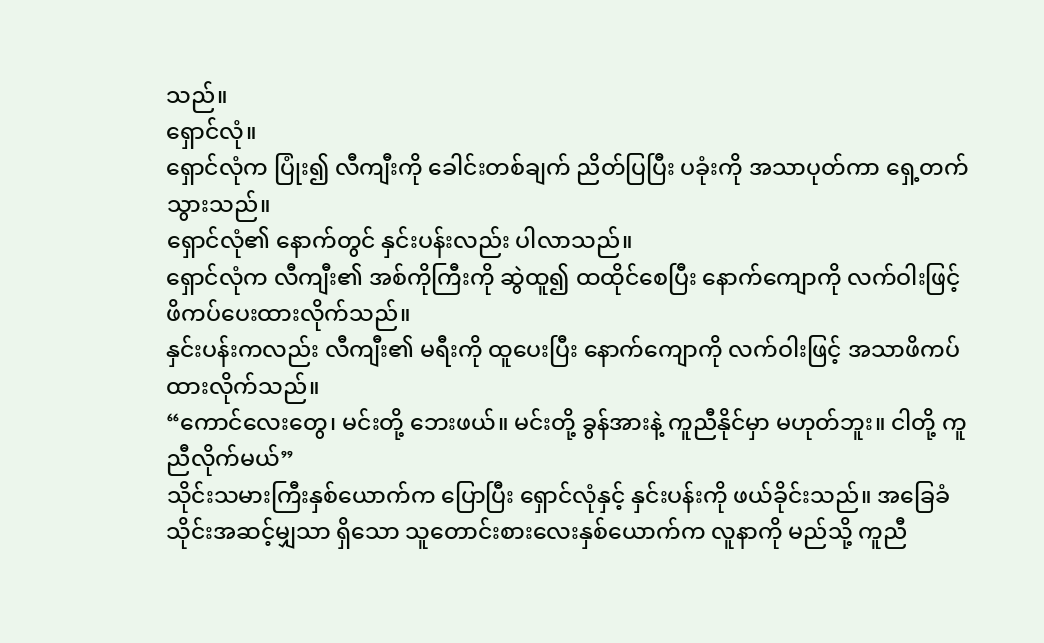သည်။
ရှောင်လုံ။
ရှောင်လုံက ပြုံး၍ လီကျီးကို ခေါင်းတစ်ချက် ညိတ်ပြပြီး ပခုံးကို အသာပုတ်ကာ ရှေ့တက်သွားသည်။
ရှောင်လုံ၏ နောက်တွင် နှင်းပန်းလည်း ပါလာသည်။
ရှောင်လုံက လီကျီး၏ အစ်ကိုကြီးကို ဆွဲထူ၍ ထထိုင်စေပြီး နောက်ကျောကို လက်ဝါးဖြင့် ဖိကပ်ပေးထားလိုက်သည်။
နှင်းပန်းကလည်း လီကျီး၏ မရီးကို ထူပေးပြီး နောက်ကျောကို လက်ဝါးဖြင့် အသာဖိကပ်ထားလိုက်သည်။
“ကောင်လေးတွေ၊ မင်းတို့ ဘေးဖယ်။ မင်းတို့ ခွန်အားနဲ့ ကူညီနိုင်မှာ မဟုတ်ဘူး။ ငါတို့ ကူညီလိုက်မယ်”
သိုင်းသမားကြီးနှစ်ယောက်က ပြောပြီး ရှောင်လုံနှင့် နှင်းပန်းကို ဖယ်ခိုင်းသည်။ အခြေခံသိုင်းအဆင့်မျှသာ ရှိသော သူတောင်းစားလေးနှစ်ယောက်က လူနာကို မည်သို့ ကူညီ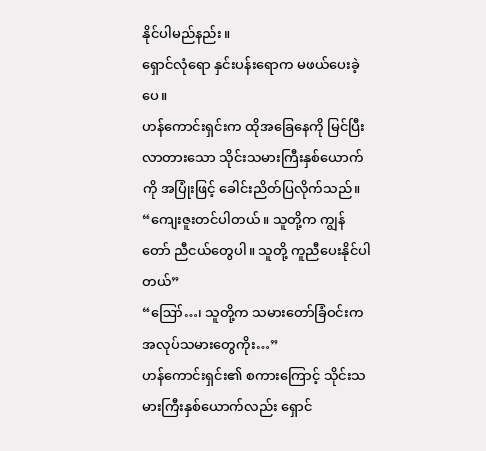နိုင်ပါမည်နည်း။
ရှောင်လုံရော နှင်းပန်းရောက မဖယ်ပေးခဲ့ပေ။
ဟန်ကောင်းရှင်းက ထိုအခြေနေကို မြင်ပြီး လာတားသော သိုင်းသမားကြီးနှစ်ယောက်ကို အပြုံးဖြင့် ခေါင်းညိတ်ပြလိုက်သည်။
“ကျေးဇူးတင်ပါတယ်။ သူတို့က ကျွန်တော် ညီငယ်တွေပါ။ သူတို့ ကူညီပေးနိုင်ပါတယ်”
“ဪ…၊ သူတို့က သမားတော်ခြံဝင်းက အလုပ်သမားတွေကိုး…”
ဟန်ကောင်းရှင်း၏ စကားကြောင့် သိုင်းသမားကြီးနှစ်ယောက်လည်း ရှောင်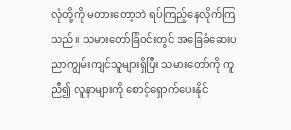လုံတို့ကို မတားတော့ဘဲ ရပ်ကြည့်နေလိုက်ကြသည်။ သမားတော်ခြံဝင်းတွင် အခြေခံဆေးပညာကျွမ်းကျင်သူများရှိပြီး သမားတော်ကို ကူညီ၍ လူနာများကို စောင့်ရှောက်ပေးနိုင်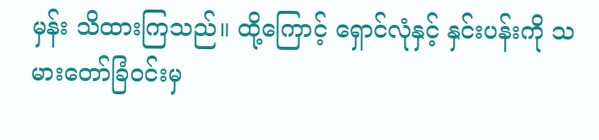မှန်း သိထားကြသည်။ ထို့ကြောင့် ရှောင်လုံနှင့် နှင်းပန်းကို သမားတော်ခြံဝင်းမှ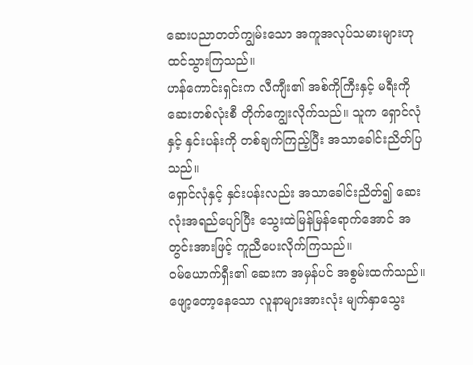ဆေးပညာတတ်ကျွမ်းသော အကူအလုပ်သမားများဟု ထင်သွားကြသည်။
ဟန်ကောင်းရှင်းက လီကျီး၏ အစ်ကိုကြီးနှင့် မရီးကို ဆေးတစ်လုံးစီ တိုက်ကျွေးလိုက်သည်။ သူက ရှောင်လုံနှင့် နှင်းပန်းကို တစ်ချက်ကြည့်ပြီး အသာခေါင်းညိတ်ပြသည်။
ရှောင်လုံနှင့် နှင်းပန်းလည်း အသာခေါင်းညိတ်၍ ဆေးလုံးအရည်ပျော်ပြီး သွေးထဲမြန်မြန်ရောက်အောင် အတွင်းအားဖြင့် ကူညီပေးလိုက်ကြသည်။
ဝမ်ယောက်ရှီး၏ ဆေးက အမှန်ပင် အစွမ်းထက်သည်။ ဖျော့တော့နေသော လူနာများအားလုံး မျက်နှာသွေး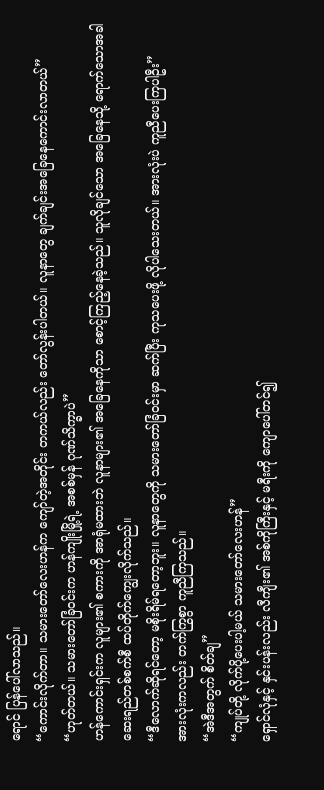ရောင် ပြန်ပေါ်လာသည်။
“ကောင်းလိုက်တာ။ သမားတော်လေးဟန်က ကျော်တဲ့အတိုင်း တကယ်လည်း တော်လွန်းပါတယ်။ လူနာတွေ ချက်ချင်းအခြေနေကောင်းလာတယ်”
“ဟုတ်တယ်။ သမားတော်ခြံဝင်းက ဟန်ကျိုးမြို့ရဲ့ အစစ်မှန် ဂုဏ်သိက္ခာပဲ”
ဟန်ကောင်းရှင်းက လူများ၏ စကားကို အာရုံမထားဘဲ လူနာများ၏ အခြေနေကိုသာ စောင့်ကြည့်နေခဲ့သည်။ သူလိုချင်သော အခြေနေသို့ ရောက်သောအခါ ဆေးရည်တစ်စက်စီ ထပ်တိုက်ကျွေးလိုက်သည်။
“ဒီလောက်ဆိုရင်တော့ မစိုးရိမ်ရတော့ဘူး။ လူနာတွေကို သမားတော်ခြံဝင်းမှာ ဆက်ပြီး ကုသပေးဖို့ လိုပါသေးတယ်။ အားလုံးပဲ ကူညီပေးကြပါဦး”
အားလုံးကလည်း တက်ကြွစွာ ကူညီကြသည်။
“အဲဒီအတွက် စိတ်ချ”
“ကျုပ်တို့ လိုက်ပို့ပေးပါ့မယ် သမားတော်လေးဟန်”
ရှောင်လုံနှင့် နှင်းပန်းလည်း လီကျီး၏ အစ်ကိုကြီးနှင့် မရီးကို ကျောပေါ်တင်၍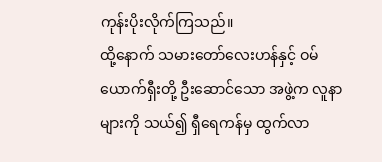ကုန်းပိုးလိုက်ကြသည်။
ထို့နောက် သမားတော်လေးဟန်နှင့် ဝမ်ယောက်ရှီးတို့ ဦးဆောင်သော အဖွဲ့က လူနာများကို သယ်၍ ရှီရေကန်မှ ထွက်လာ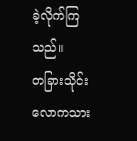ခဲ့လိုက်ကြသည်။
တခြားသိုင်းလောကသား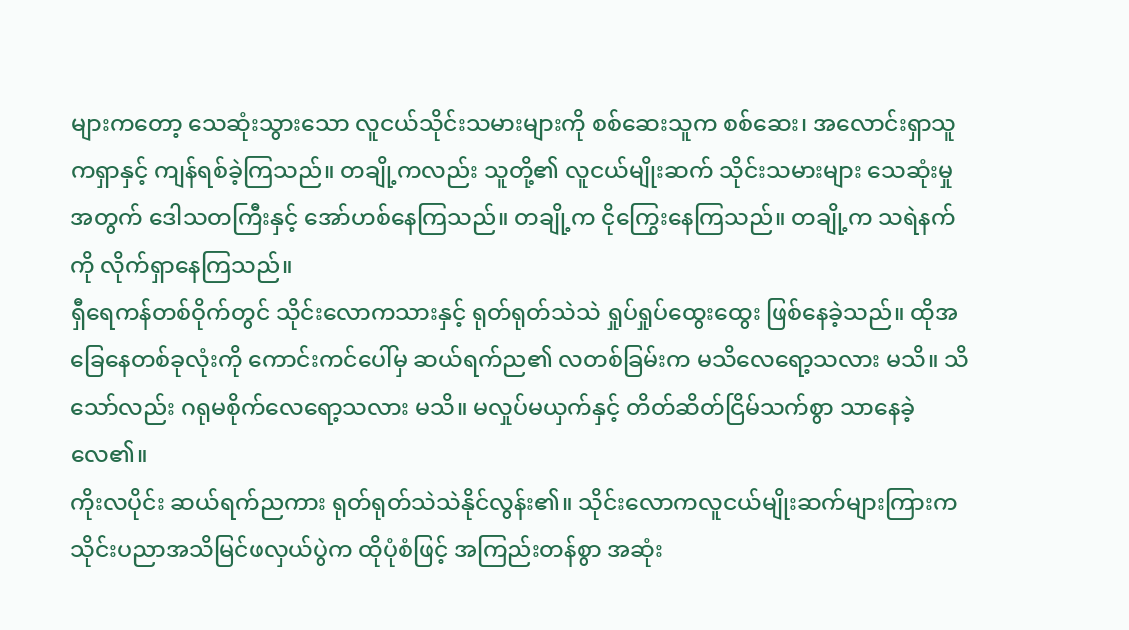များကတော့ သေဆုံးသွားသော လူငယ်သိုင်းသမားများကို စစ်ဆေးသူက စစ်ဆေး၊ အလောင်းရှာသူကရှာနှင့် ကျန်ရစ်ခဲ့ကြသည်။ တချို့ကလည်း သူတို့၏ လူငယ်မျိုးဆက် သိုင်းသမားများ သေဆုံးမှုအတွက် ဒေါသတကြီးနှင့် အော်ဟစ်နေကြသည်။ တချို့က ငိုကြွေးနေကြသည်။ တချို့က သရဲနက်ကို လိုက်ရှာနေကြသည်။
ရှီရေကန်တစ်ဝိုက်တွင် သိုင်းလောကသားနှင့် ရုတ်ရုတ်သဲသဲ ရှုပ်ရှုပ်ထွေးထွေး ဖြစ်နေခဲ့သည်။ ထိုအခြေနေတစ်ခုလုံးကို ကောင်းကင်ပေါ်မှ ဆယ်ရက်ည၏ လတစ်ခြမ်းက မသိလေရော့သလား မသိ။ သိသော်လည်း ဂရုမစိုက်လေရော့သလား မသိ။ မလှုပ်မယှက်နှင့် တိတ်ဆိတ်ငြိမ်သက်စွာ သာနေခဲ့လေ၏။
ကိုးလပိုင်း ဆယ်ရက်ညကား ရုတ်ရုတ်သဲသဲနိုင်လွန်း၏။ သိုင်းလောကလူငယ်မျိုးဆက်များကြားက သိုင်းပညာအသိမြင်ဖလှယ်ပွဲက ထိုပုံစံဖြင့် အကြည်းတန်စွာ အဆုံး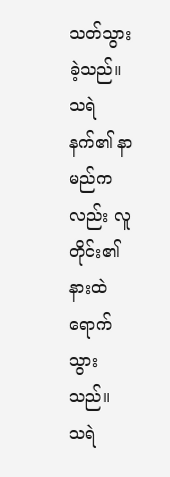သတ်သွားခဲ့သည်။ သရဲနက်၏ နာမည်ကလည်း လူတိုင်း၏ နားထဲ ရောက်သွားသည်။
သရဲ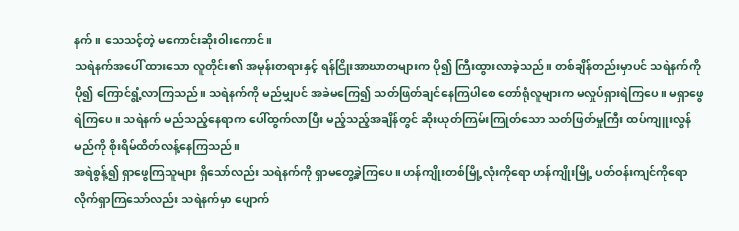နက်။ သေသင့်တဲ့ မကောင်းဆိုးဝါးကောင်။
သရဲနက်အပေါ် ထားသော လူတိုင်း၏ အမုန်းတရားနှင့် ရန်ငြိုးအာဃာတများက ပို၍ ကြီးထွားလာခဲ့သည်။ တစ်ချိန်တည်းမှာပင် သရဲနက်ကို ပို၍ ကြောင်ရွံ့လာကြသည်။ သရဲနက်ကို မည်မျှပင် အခဲမကြေ၍ သတ်ဖြတ်ချင်နေကြပါစေ တော်ရုံလူများက မလှုပ်ရှားရဲကြပေ။ မရှာဖွေရဲကြပေ။ သရဲနက် မည်သည့်နေရာက ပေါ်ထွက်လာပြီး မည့်သည့်အချိန်တွင် ဆိုးယုတ်ကြမ်းကြုတ်သော သတ်ဖြတ်မှုကြီး ထပ်ကျူးလွန်မည်ကို စိုးရိမ်ထိတ်လန့်နေကြသည်။
အရဲစွန့်၍ ရှာဖွေကြသူများ ရှိသော်လည်း သရဲနက်ကို ရှာမတွေ့ခဲ့ကြပေ။ ဟန်ကျိုးတစ်မြို့လုံးကိုရော ဟန်ကျိုးမြို့ ပတ်ဝန်းကျင်ကိုရော လိုက်ရှာကြသော်လည်း သရဲနက်မှာ ပျောက်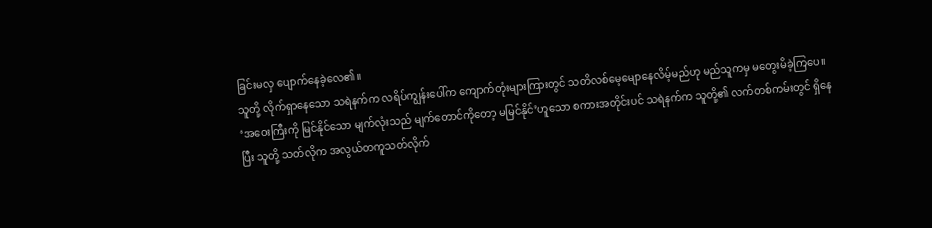ခြင်းမလှ ပျောက်နေခဲ့လေ၏။
သူတို့ လိုက်ရှာနေသော သရဲနက်က လရိပ်ကျွန်းပေါ်က ကျောက်တုံးများကြားတွင် သတိလစ်မေ့မျောနေလိမ့်မည်ဟု မည်သူကမှ မတွေးမိခဲ့ကြပေ။
‘အဝေးကြီးကို မြင်နိုင်သော မျက်လုံးသည် မျက်တောင်ကိုတော့ မမြင်နိုင်’ဟူသော စကားအတိုင်းပင် သရဲနက်က သူတို့၏ လက်တစ်ကမ်းတွင် ရှိနေပြီး သူတို့ သတ်လိုက အလွယ်တကူသတ်လိုက်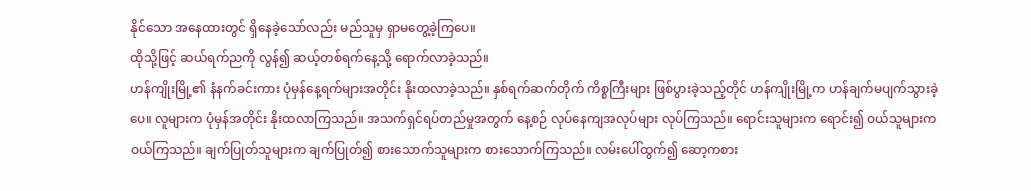နိုင်သော အနေထားတွင် ရှိနေခဲ့သော်လည်း မည်သူမှ ရှာမတွေ့ခဲ့ကြပေ။
ထိုသို့ဖြင့် ဆယ်ရက်ညကို လွန်၍ ဆယ့်တစ်ရက်နေ့သို့ ရောက်လာခဲ့သည်။
ဟန်ကျိုးမြို့၏ နံနက်ခင်းကား ပုံမှန်နေ့ရက်များအတိုင်း နိုးထလာခဲ့သည်။ နှစ်ရက်ဆက်တိုက် ကိစ္စကြီးများ ဖြစ်ပွားခဲ့သည့်တိုင် ဟန်ကျိုးမြို့က ဟန်ချက်မပျက်သွားခဲ့ပေ။ လူများက ပုံမှန်အတိုင်း နိုးထလာကြသည်။ အသက်ရှင်ရပ်တည်မှုအတွက် နေ့စဉ် လုပ်နေကျအလုပ်များ လုပ်ကြသည်။ ရောင်းသူများက ရောင်း၍ ဝယ်သူများက ဝယ်ကြသည်။ ချက်ပြုတ်သူများက ချက်ပြုတ်၍ စားသောက်သူများက စားသောက်ကြသည်။ လမ်းပေါ်ထွက်၍ ဆော့ကစား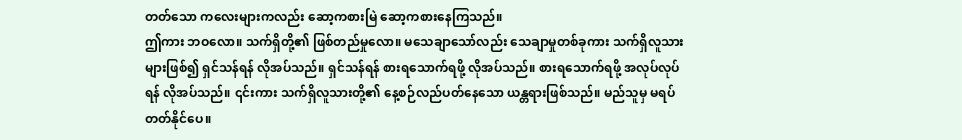တတ်သော ကလေးများကလည်း ဆော့ကစားမြဲ ဆော့ကစားနေကြသည်။
ဤကား ဘဝလော။ သက်ရှိတို့၏ ဖြစ်တည်မှုလော။ မသေချာသော်လည်း သေချာမှုတစ်ခုကား သက်ရှိလူသားများဖြစ်၍ ရှင်သန်ရန် လိုအပ်သည်။ ရှင်သန်ရန် စားရသောက်ရဖို့ လိုအပ်သည်။ စားရသောက်ရဖို့ အလုပ်လုပ်ရန် လိုအပ်သည်။ ၎င်းကား သက်ရှိလူသားတို့၏ နေ့စဉ်လည်ပတ်နေသော ယန္တရားဖြစ်သည်။ မည်သူမှ မရပ်တတ်နိုင်ပေ။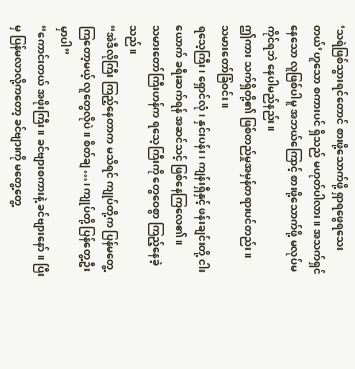‘သရဲဖြစ်သွားရင်တောင် စားဖို့သောက်ဖို့ ရှာရဖွေရသေးတယ်’ဟူသော စကားပင် ရှိသည် မဟုတ်ပါလား။ အသက်ရှင်နေသော လူဖြစ်ပါမူ အဘယ်ကြောင့် စားဖို့သောက်ဖို့ မလုပ်မကိုင်ရဘဲ နေပါမည်နည်း။
ဤကား သက်ရှိတို့၏ ဖြစ်တည်မှုအမှန်တရားပင်တည်း။
သမားတော်ခြံဝင်း။
ရသေ့ကြီး၊ ရှောင်လုံ၊ နှင်းပန်း၊ ကျန်းရှီနှင့် ဖန်းချင်းတို့ ငါးယောက် ခရီးဆက်ရန် အဆင်သင့် ဖြစ်နေကြလေ၏။
သမားတော်ကြီးဟန်က ရသေ့ကြီးကို တွေဝေစွာ ကြည့်နေခဲ့သည်။
“အဲဒီလိုကြီး ကြည့်နေတာက မသိရင် ကျုပ်တို့က ပြန်မတွေ့ကြတော့မယ့် လူတွေလိုပဲ။ စိတ်ချ…၊ ကျုပ်တို့ ပြန်တွေ့ဦးမှာပါ”
“ကောင်းတယ် အဖိုးကြီး။ ခင်ဗျားစကားနဲ့ ခင်ဗျားနော်။ ပြီးမှ ပြန်မလာလို့ကတော့ ခင်ဗျားကို မတွေ့တွေ့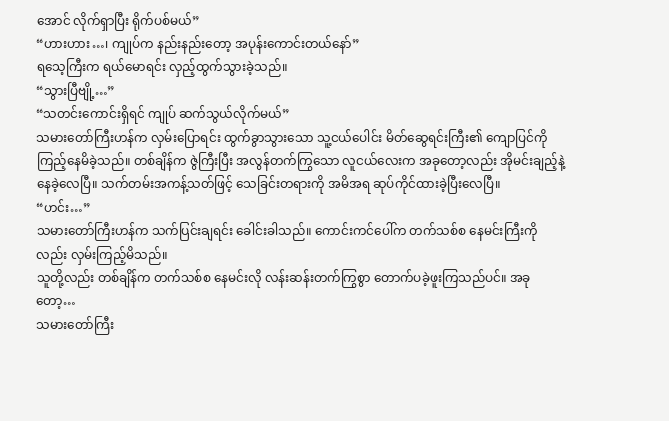အောင် လိုက်ရှာပြီး ရိုက်ပစ်မယ်”
“ဟားဟား…၊ ကျုပ်က နည်းနည်းတော့ အပုန်းကောင်းတယ်နော်”
ရသေ့ကြီးက ရယ်မောရင်း လှည့်ထွက်သွားခဲ့သည်။
“သွားပြီဗျို့…”
“သတင်းကောင်းရှိရင် ကျုပ် ဆက်သွယ်လိုက်မယ်”
သမားတော်ကြီးဟန်က လှမ်းပြောရင်း ထွက်ခွာသွားသော သူ့ငယ်ပေါင်း မိတ်ဆွေရင်းကြီး၏ ကျောပြင်ကို ကြည့်နေမိခဲ့သည်။ တစ်ချိန်က ဇွဲကြီးပြီး အလွန်တက်ကြွသော လူငယ်လေးက အခုတော့လည်း အိုမင်းချည့်နဲ့နေခဲ့လေပြီ။ သက်တမ်းအကန့်သတ်ဖြင့် သေခြင်းတရားကို အမိအရ ဆုပ်ကိုင်ထားခဲ့ပြီးလေပြီ။
“ဟင်း…”
သမားတော်ကြီးဟန်က သက်ပြင်းချရင်း ခေါင်းခါသည်။ ကောင်းကင်ပေါ်က တက်သစ်စ နေမင်းကြီးကိုလည်း လှမ်းကြည့်မိသည်။
သူတို့လည်း တစ်ချိန်က တက်သစ်စ နေမင်းလို လန်းဆန်းတက်ကြွစွာ တောက်ပခဲ့ဖူးကြသည်ပင်။ အခုတော့…
သမားတော်ကြီး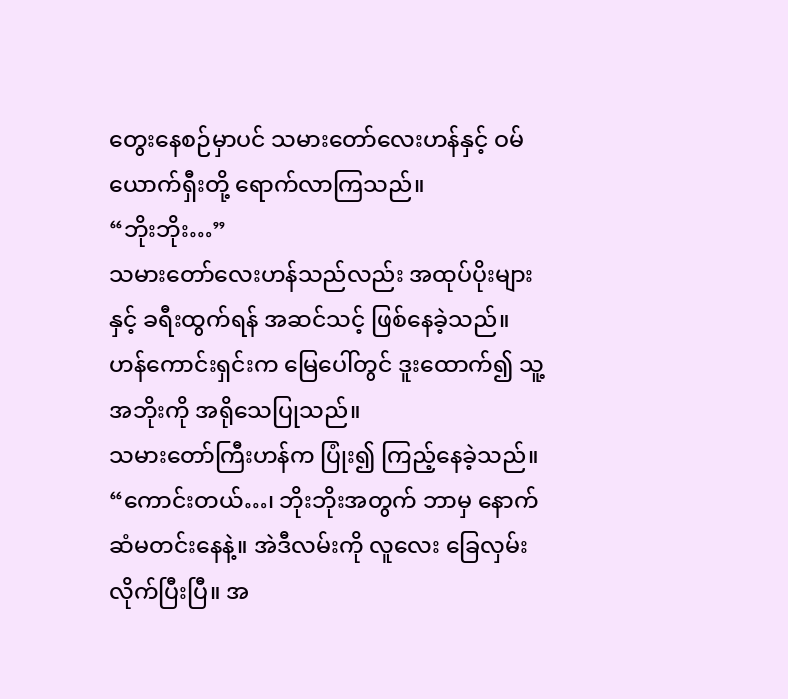တွေးနေစဉ်မှာပင် သမားတော်လေးဟန်နှင့် ဝမ်ယောက်ရှီးတို့ ရောက်လာကြသည်။
“ဘိုးဘိုး…”
သမားတော်လေးဟန်သည်လည်း အထုပ်ပိုးများနှင့် ခရီးထွက်ရန် အဆင်သင့် ဖြစ်နေခဲ့သည်။
ဟန်ကောင်းရှင်းက မြေပေါ်တွင် ဒူးထောက်၍ သူ့အဘိုးကို အရိုသေပြုသည်။
သမားတော်ကြီးဟန်က ပြုံး၍ ကြည့်နေခဲ့သည်။
“ကောင်းတယ်…၊ ဘိုးဘိုးအတွက် ဘာမှ နောက်ဆံမတင်းနေနဲ့။ အဲဒီလမ်းကို လူလေး ခြေလှမ်းလိုက်ပြီးပြီ။ အ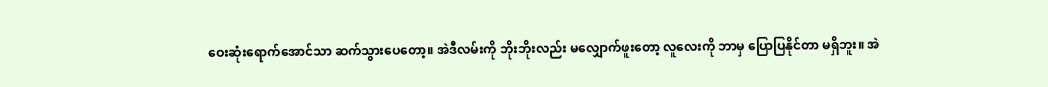ဝေးဆုံးရောက်အောင်သာ ဆက်သွားပေတော့။ အဲဒီလမ်းကို ဘိုးဘိုးလည်း မလျှောက်ဖူးတော့ လူလေးကို ဘာမှ ပြောပြနိုင်တာ မရှိဘူး။ အဲ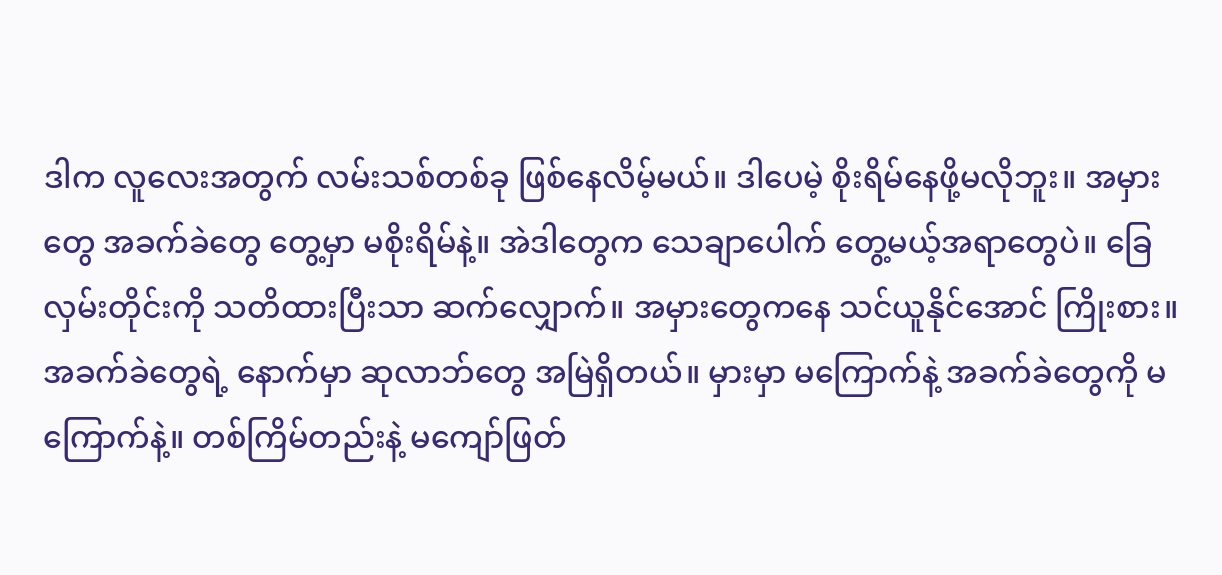ဒါက လူလေးအတွက် လမ်းသစ်တစ်ခု ဖြစ်နေလိမ့်မယ်။ ဒါပေမဲ့ စိုးရိမ်နေဖို့မလိုဘူး။ အမှားတွေ အခက်ခဲတွေ တွေ့မှာ မစိုးရိမ်နဲ့။ အဲဒါတွေက သေချာပေါက် တွေ့မယ့်အရာတွေပဲ။ ခြေလှမ်းတိုင်းကို သတိထားပြီးသာ ဆက်လျှောက်။ အမှားတွေကနေ သင်ယူနိုင်အောင် ကြိုးစား။ အခက်ခဲတွေရဲ့ နောက်မှာ ဆုလာဘ်တွေ အမြဲရှိတယ်။ မှားမှာ မကြောက်နဲ့ အခက်ခဲတွေကို မကြောက်နဲ့။ တစ်ကြိမ်တည်းနဲ့ မကျော်ဖြတ်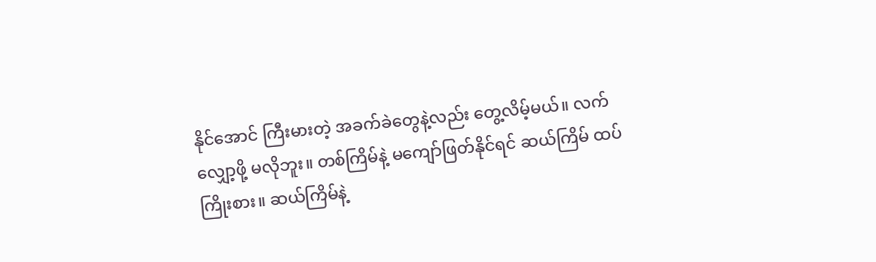နိုင်အောင် ကြီးမားတဲ့ အခက်ခဲတွေနဲ့လည်း တွေ့လိမ့်မယ်။ လက်လျှော့ဖို့ မလိုဘူး။ တစ်ကြိမ်နဲ့ မကျော်ဖြတ်နိုင်ရင် ဆယ်ကြိမ် ထပ်ကြိုးစား။ ဆယ်ကြိမ်နဲ့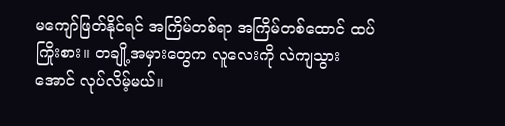မကျော်ဖြတ်နိုင်ရင် အကြိမ်တစ်ရာ အကြိမ်တစ်ထောင် ထပ်ကြိုးစား။ တချို့အမှားတွေက လူလေးကို လဲကျသွားအောင် လုပ်လိမ့်မယ်။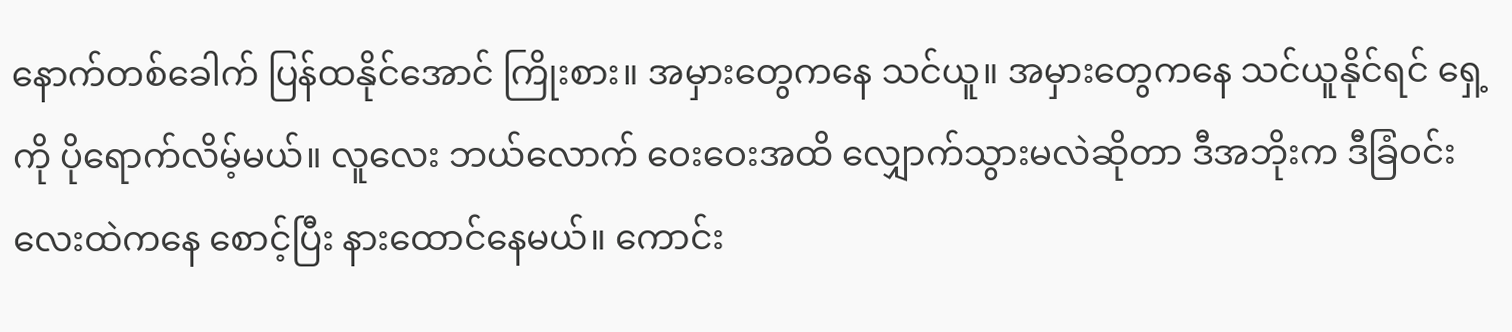နောက်တစ်ခေါက် ပြန်ထနိုင်အောင် ကြိုးစား။ အမှားတွေကနေ သင်ယူ။ အမှားတွေကနေ သင်ယူနိုင်ရင် ရှေ့ကို ပိုရောက်လိမ့်မယ်။ လူလေး ဘယ်လောက် ဝေးဝေးအထိ လျှောက်သွားမလဲဆိုတာ ဒီအဘိုးက ဒီခြံဝင်းလေးထဲကနေ စောင့်ပြီး နားထောင်နေမယ်။ ကောင်း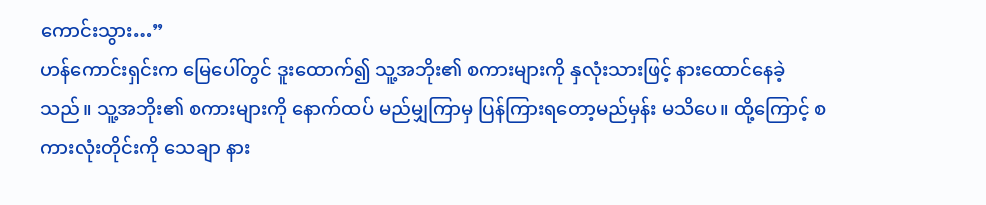ကောင်းသွား…”
ဟန်ကောင်းရှင်းက မြေပေါ်တွင် ဒူးထောက်၍ သူ့အဘိုး၏ စကားများကို နှလုံးသားဖြင့် နားထောင်နေခဲ့သည်။ သူ့အဘိုး၏ စကားများကို နောက်ထပ် မည်မျှကြာမှ ပြန်ကြားရတော့မည်မှန်း မသိပေ။ ထို့ကြောင့် စကားလုံးတိုင်းကို သေချာ နား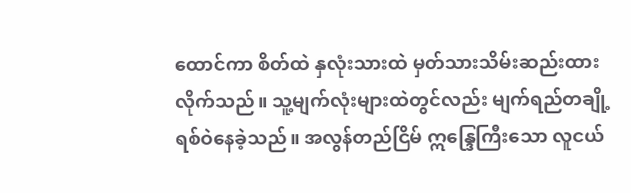ထောင်ကာ စိတ်ထဲ နှလုံးသားထဲ မှတ်သားသိမ်းဆည်းထားလိုက်သည်။ သူ့မျက်လုံးများထဲတွင်လည်း မျက်ရည်တချို့ ရစ်ဝဲနေခဲ့သည်။ အလွန်တည်ငြိမ် ဣန္ဒြေကြီးသော လူငယ်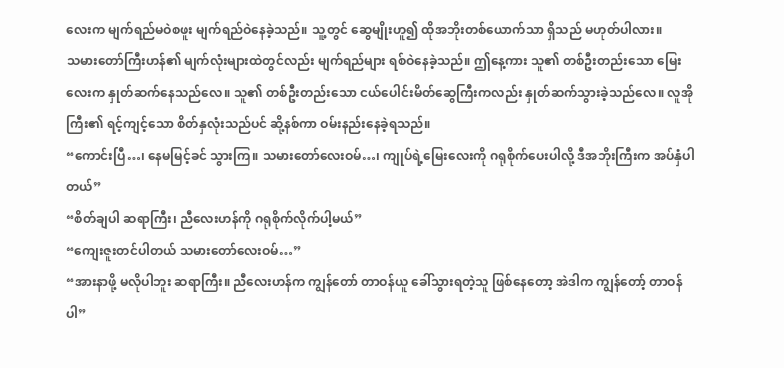လေးက မျက်ရည်မဝဲစဖူး မျက်ရည်ဝဲနေခဲ့သည်။ သူ့တွင် ဆွေမျိုးဟူ၍ ထိုအဘိုးတစ်ယောက်သာ ရှိသည် မဟုတ်ပါလား။
သမားတော်ကြီးဟန်၏ မျက်လုံးများထဲတွင်လည်း မျက်ရည်များ ရစ်ဝဲနေခဲ့သည်။ ဤနေ့ကား သူ၏ တစ်ဦးတည်းသော မြေးလေးက နှုတ်ဆက်နေသည်လေ။ သူ၏ တစ်ဦးတည်းသော ငယ်ပေါင်းမိတ်ဆွေကြီးကလည်း နှုတ်ဆက်သွားခဲ့သည်လေ။ လူအိုကြီး၏ ရင့်ကျင့်သော စိတ်နှလုံးသည်ပင် ဆို့နစ်ကာ ဝမ်းနည်းနေခဲ့ရသည်။
“ကောင်းပြီ…၊ နေမမြင့်ခင် သွားကြ။ သမားတော်လေးဝမ်…၊ ကျုပ်ရဲ့မြေးလေးကို ဂရုစိုက်ပေးပါလို့ ဒီအဘိုးကြီးက အပ်နှံပါတယ်”
“စိတ်ချပါ ဆရာကြီး၊ ညီလေးဟန်ကို ဂရုစိုက်လိုက်ပါ့မယ်”
“ကျေးဇူးတင်ပါတယ် သမားတော်လေးဝမ်…”
“အားနာဖို့ မလိုပါဘူး ဆရာကြီး။ ညီလေးဟန်က ကျွန်တော် တာဝန်ယူ ခေါ်သွားရတဲ့သူ ဖြစ်နေတော့ အဲဒါက ကျွန်တော့် တာဝန်ပါ”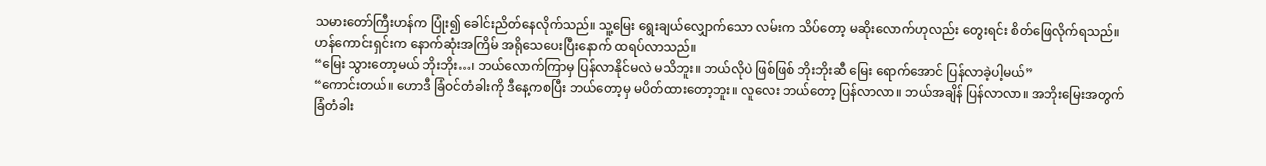သမားတော်ကြီးဟန်က ပြုံး၍ ခေါင်းညိတ်နေလိုက်သည်။ သူ့မြေး ရွေးချယ်လျှောက်သော လမ်းက သိပ်တော့ မဆိုးလောက်ဟုလည်း တွေးရင်း စိတ်ဖြေလိုက်ရသည်။
ဟန်ကောင်းရှင်းက နောက်ဆုံးအကြိမ် အရိုသေပေးပြီးနောက် ထရပ်လာသည်။
“မြေး သွားတော့မယ် ဘိုးဘိုး…၊ ဘယ်လောက်ကြာမှ ပြန်လာနိုင်မလဲ မသိဘူး။ ဘယ်လိုပဲ ဖြစ်ဖြစ် ဘိုးဘိုးဆီ မြေး ရောက်အောင် ပြန်လာခဲ့ပါ့မယ်”
“ကောင်းတယ်။ ဟောဒီ ခြံဝင်တံခါးကို ဒီနေ့ကစပြီး ဘယ်တော့မှ မပိတ်ထားတော့ဘူး။ လူလေး ဘယ်တော့ ပြန်လာလာ။ ဘယ်အချိန် ပြန်လာလာ။ အဘိုးမြေးအတွက် ခြံတံခါး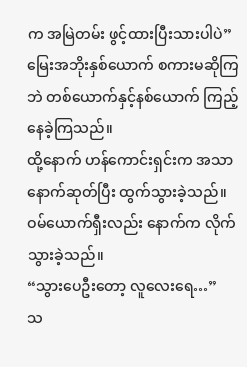က အမြဲတမ်း ဖွင့်ထားပြီးသားပါပဲ”
မြေးအဘိုးနှစ်ယောက် စကားမဆိုကြဘဲ တစ်ယောက်နှင့်နစ်ယောက် ကြည့်နေခဲ့ကြသည်။
ထို့နောက် ဟန်ကောင်းရှင်းက အသာနောက်ဆုတ်ပြီး ထွက်သွားခဲ့သည်။ ဝမ်ယောက်ရှီးလည်း နောက်က လိုက်သွားခဲ့သည်။
“သွားပေဦးတော့ လူလေးရေ…”
သ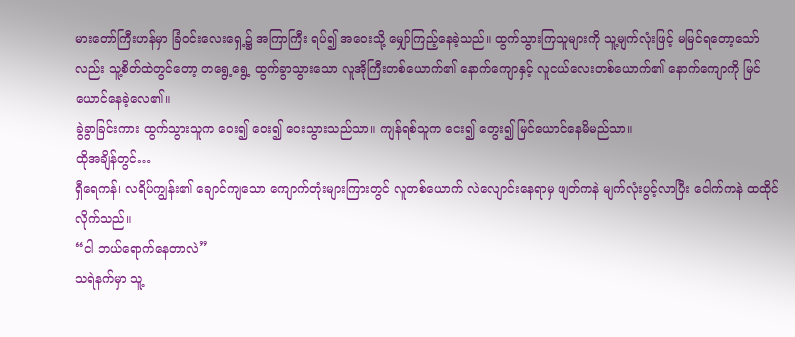မားတော်ကြီးဟန်မှာ ခြံဝင်းလေးရှေ့၌ အကြာကြီး ရပ်၍ အဝေးသို့ မျှော်ကြည့်နေခဲ့သည်။ ထွက်သွားကြသူများကို သူ့မျက်လုံးဖြင့် မမြင်ရတော့သော်လည်း သူ့စိတ်ထဲတွင်တော့ တရွေ့ရွေ့ ထွက်ခွာသွားသော လူအိုကြီးတစ်ယောက်၏ နောက်ကျောနှင့် လူငယ်လေးတစ်ယောက်၏ နောက်ကျောကို မြင်ယောင်နေခဲ့လေ၏။
ခွဲခွာခြင်းကား ထွက်သွားသူက ဝေး၍ ဝေး၍ ဝေးသွားသည်သာ။ ကျန်ရစ်သူက ငေး၍ တွေး၍ မြင်ယောင်နေမိမည်သာ။
ထိုအချိန်တွင်…
ရှီရေကန်၊ လရိပ်ကျွန်း၏ ချောင်ကျသော ကျောက်တုံးများကြားတွင် လူတစ်ယောက် လဲလျောင်းနေရာမှ ဖျတ်ကနဲ မျက်လုံးပွင့်လာပြီး ငေါက်ကနဲ ထထိုင်လိုက်သည်။
“ငါ ဘယ်ရောက်နေတာလဲ”
သရဲနက်မှာ သူ့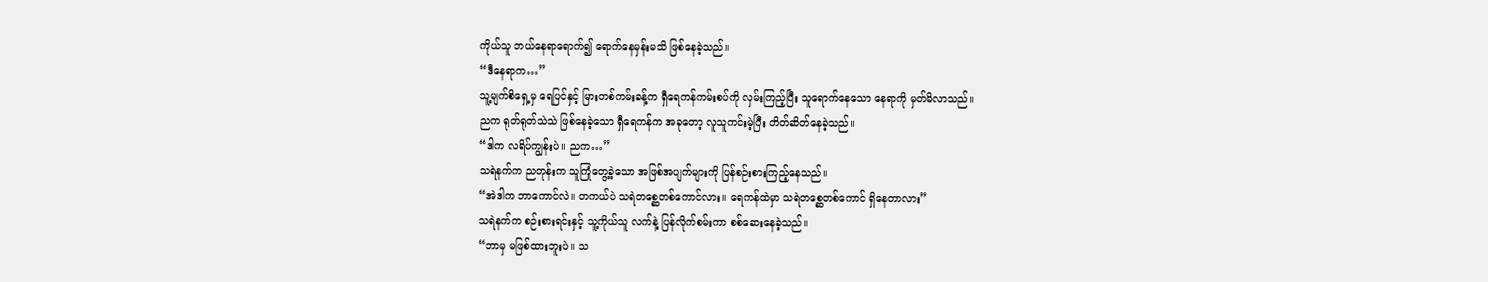ကိုယ်သူ ဘယ်နေရာရောက်၍ ရောက်နေမှန်းမသိ ဖြစ်နေခဲ့သည်။
“ဒီနေရာက…”
သူ့မျက်စိရှေ့မှ ရေပြင်နှင့် မြားတစ်ကမ်းခန့်က ရှီရေကန်ကမ်းစပ်ကို လှမ်းကြည့်ပြီး သူရောက်နေသော နေရာကို မှတ်မိလာသည်။
ညက ရုတ်ရုတ်သဲသဲ ဖြစ်နေခဲ့သော ရှီရေကန်က အခုတော့ လူသူကင်းမဲ့ပြီး တိတ်ဆိတ်နေခဲ့သည်။
“ဒါက လရိပ်ကျွန်းပဲ။ ညက…”
သရဲနက်က ညတုန်းက သူကြုံတွေ့ခဲ့သော အဖြစ်အပျက်များကို ပြန်စဉ်းစားကြည့်နေသည်။
“အဲဒါက ဘာကောင်လဲ။ တကယ်ပဲ သရဲတစ္ဆေတစ်ကောင်လား။ ရေကန်ထဲမှာ သရဲတစ္ဆေတစ်ကောင် ရှိနေတာလား”
သရဲနက်က စဉ်းစားရင်းနှင့် သူ့ကိုယ်သူ လက်နဲ့ ပြန်လိုက်စမ်းကာ စစ်ဆေးနေခဲ့သည်။
“ဘာမှ မဖြစ်ထားဘူးပဲ။ သ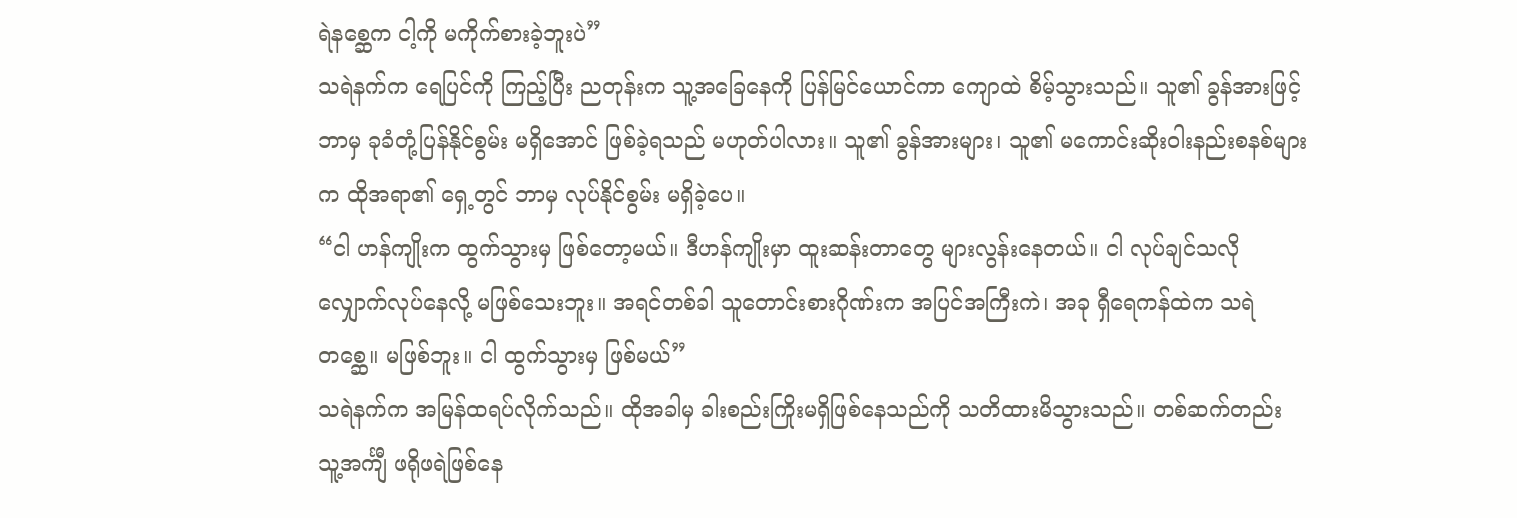ရဲနစ္ဆေက ငါ့ကို မကိုက်စားခဲ့ဘူးပဲ”
သရဲနက်က ရေပြင်ကို ကြည့်ပြီး ညတုန်းက သူ့အခြေနေကို ပြန်မြင်ယောင်ကာ ကျောထဲ စိမ့်သွားသည်။ သူ၏ ခွန်အားဖြင့် ဘာမှ ခုခံတုံ့ပြန်နိုင်စွမ်း မရှိအောင် ဖြစ်ခဲ့ရသည် မဟုတ်ပါလား။ သူ၏ ခွန်အားများ၊ သူ၏ မကောင်းဆိုးဝါးနည်းစနစ်များက ထိုအရာ၏ ရှေ့တွင် ဘာမှ လုပ်နိုင်စွမ်း မရှိခဲ့ပေ။
“ငါ ဟန်ကျိုးက ထွက်သွားမှ ဖြစ်တော့မယ်။ ဒီဟန်ကျိုးမှာ ထူးဆန်းတာတွေ များလွန်းနေတယ်။ ငါ လုပ်ချင်သလို လျှောက်လုပ်နေလို့ မဖြစ်သေးဘူး။ အရင်တစ်ခါ သူတောင်းစားဂိုဏ်းက အပြင်အကြီးကဲ၊ အခု ရှီရေကန်ထဲက သရဲတစ္ဆေ။ မဖြစ်ဘူး။ ငါ ထွက်သွားမှ ဖြစ်မယ်”
သရဲနက်က အမြန်ထရပ်လိုက်သည်။ ထိုအခါမှ ခါးစည်းကြိုးမရှိဖြစ်နေသည်ကို သတိထားမိသွားသည်။ တစ်ဆက်တည်း သူ့အင်္ကျီ ဖရိုဖရဲဖြစ်နေ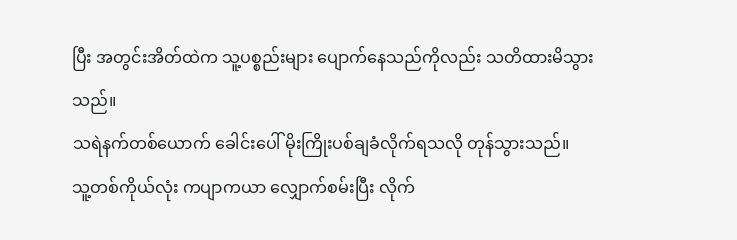ပြီး အတွင်းအိတ်ထဲက သူ့ပစ္စည်းများ ပျောက်နေသည်ကိုလည်း သတိထားမိသွားသည်။
သရဲနက်တစ်ယောက် ခေါင်းပေါ် မိုးကြိုးပစ်ချခံလိုက်ရသလို တုန်သွားသည်။
သူ့တစ်ကိုယ်လုံး ကပျာကယာ လျှောက်စမ်းပြီး လိုက်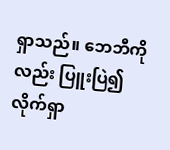ရှာသည်။ ဘေဘီကိုလည်း ပြူးပြဲ၍ လိုက်ရှာ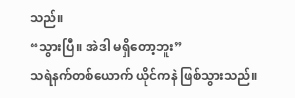သည်။
“သွားပြီ။ အဲဒါ မရှိတော့ဘူး”
သရဲနက်တစ်ယောက် ယိုင်ကနဲ ဖြစ်သွားသည်။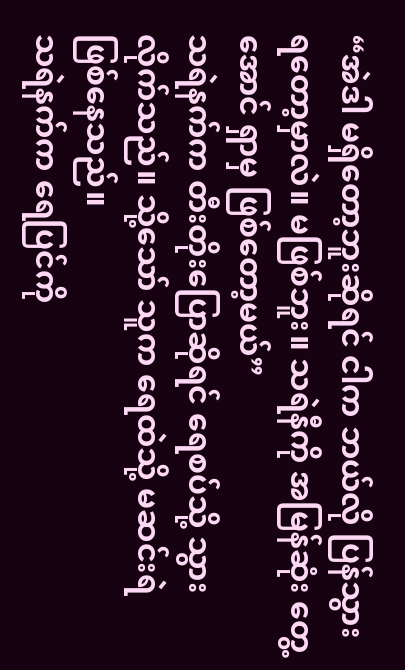“အဲဒါ မရှိတော့ဘူးဆိုရင် ငါက ဘယ်လို ပြန်သွားရတော့မှာလဲ။ မဖြစ်ဘူး။ သရဲနီကို အမြန်ဆုံး တွေ့အောင် ရှာမှ ဖြစ်တော့မယ်”
သရဲနက်က တီးတိုးပြောဆိုရင် ရေစပ်သို့ သွားလိုက်သည်။ သို့သော် သူက ရေထဲသို့ မဆင်းရဲ ဖြစ်နေသည်။
သရဲနက်က ရေပြင်ကို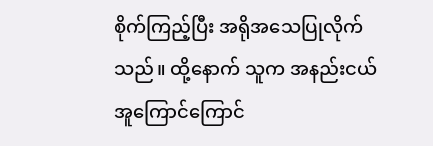စိုက်ကြည့်ပြီး အရိုအသေပြုလိုက်သည်။ ထို့နောက် သူက အနည်းငယ် အူကြောင်ကြောင်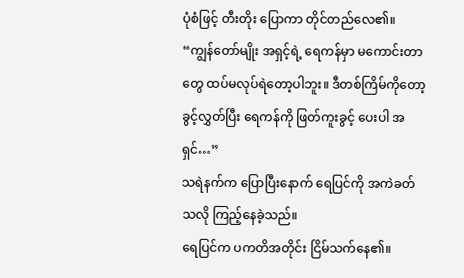ပုံစံဖြင့် တီးတိုး ပြောကာ တိုင်တည်လေ၏။
“ကျွန်တော်မျိုး အရှင့်ရဲ့ ရေကန်မှာ မကောင်းတာတွေ ထပ်မလုပ်ရဲတော့ပါဘူး။ ဒီတစ်ကြိမ်ကိုတော့ ခွင့်လွှတ်ပြီး ရေကန်ကို ဖြတ်ကူးခွင့် ပေးပါ အရှင်…”
သရဲနက်က ပြောပြီးနောက် ရေပြင်ကို အကဲခတ်သလို ကြည့်နေခဲ့သည်။
ရေပြင်က ပကတိအတိုင်း ငြိမ်သက်နေ၏။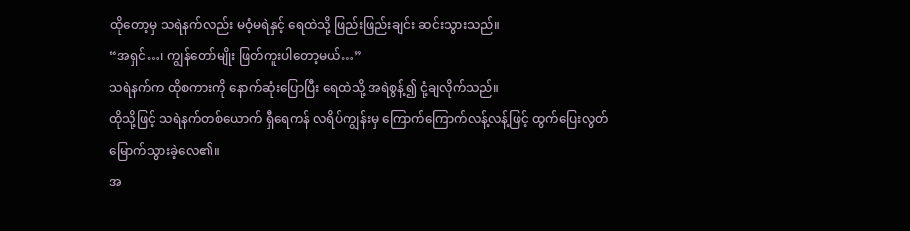ထိုတော့မှ သရဲနက်လည်း မဝံ့မရဲနှင့် ရေထဲသို့ ဖြည်းဖြည်းချင်း ဆင်းသွားသည်။
“အရှင်…၊ ကျွန်တော်မျိုး ဖြတ်ကူးပါတော့မယ်…”
သရဲနက်က ထိုစကားကို နောက်ဆုံးပြောပြီး ရေထဲသို့ အရဲစွန့်၍ ငုံ့ချလိုက်သည်။
ထိုသို့ဖြင့် သရဲနက်တစ်ယောက် ရှီရေကန် လရိပ်ကျွန်းမှ ကြောက်ကြောက်လန့်လန့်ဖြင့် ထွက်ပြေးလွတ်မြောက်သွားခဲ့လေ၏။
အ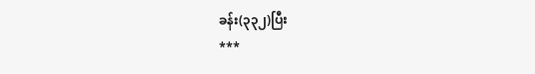ခန်း(၃၃၂)ပြီး
***